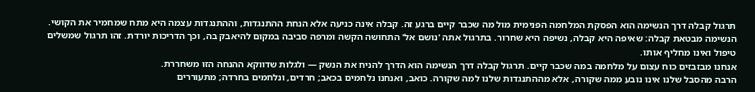תרגול קבלה דרך הנשימה הוא הפסקת המלחמה הפנימית מול מה שכבר קיים ברגע זה. קבלה אינה כניעה אלא הנחת ההתנגדות, וההתנגדות עצמה היא מתח שמחמיר את הקושי. הנשימה מבטאת קבלה: שאיפה היא קבלה, נשיפה היא שחרור. בתרגול אתה 'נושם אל' התחושה הקשה ומרפה סביבה במקום להיאבק בה, וכך הדריכות יורדת. זהו תרגול שמשלים טיפול ואינו מחליף אותו.
אנחנו מבזבזים כוח עצום על מלחמה במה שכבר קיים. תרגול קבלה דרך הנשימה הוא הדרך להניח את הנשק — ולגלות שדווקא ההנחה הזו משחררת.
הרבה מהסבל שלנו אינו נובע ממה שקורה, אלא מההתנגדות שלנו למה שקורה. כואב, ואנחנו נלחמים בכאב; חרדים, ונלחמים בחרדה; מתעוררים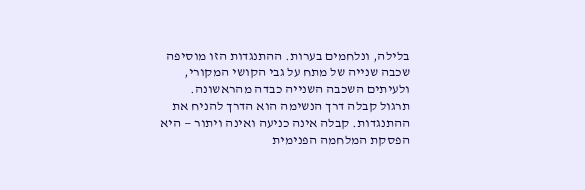בלילה, ונלחמים בערות. ההתנגדות הזו מוסיפה שכבה שנייה של מתח על גבי הקושי המקורי, ולעיתים השכבה השנייה כבדה מהראשונה.
תרגול קבלה דרך הנשימה הוא הדרך להניח את ההתנגדות. קבלה אינה כניעה ואינה ויתור — היא הפסקת המלחמה הפנימית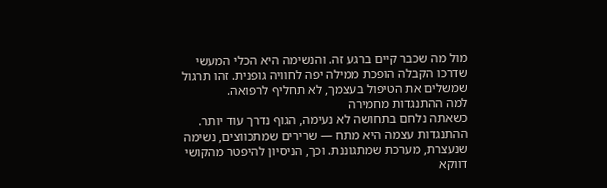מול מה שכבר קיים ברגע זה. והנשימה היא הכלי המעשי שדרכו הקבלה הופכת ממילה יפה לחוויה גופנית. זהו תרגול שמשלים את הטיפול בעצמך, לא תחליף לרפואה.
למה ההתנגדות מחמירה
כשאתה נלחם בתחושה לא נעימה, הגוף נדרך עוד יותר. ההתנגדות עצמה היא מתח — שרירים שמתכווצים, נשימה שנעצרת, מערכת שמתגוננת. וכך, הניסיון להיפטר מהקושי דווקא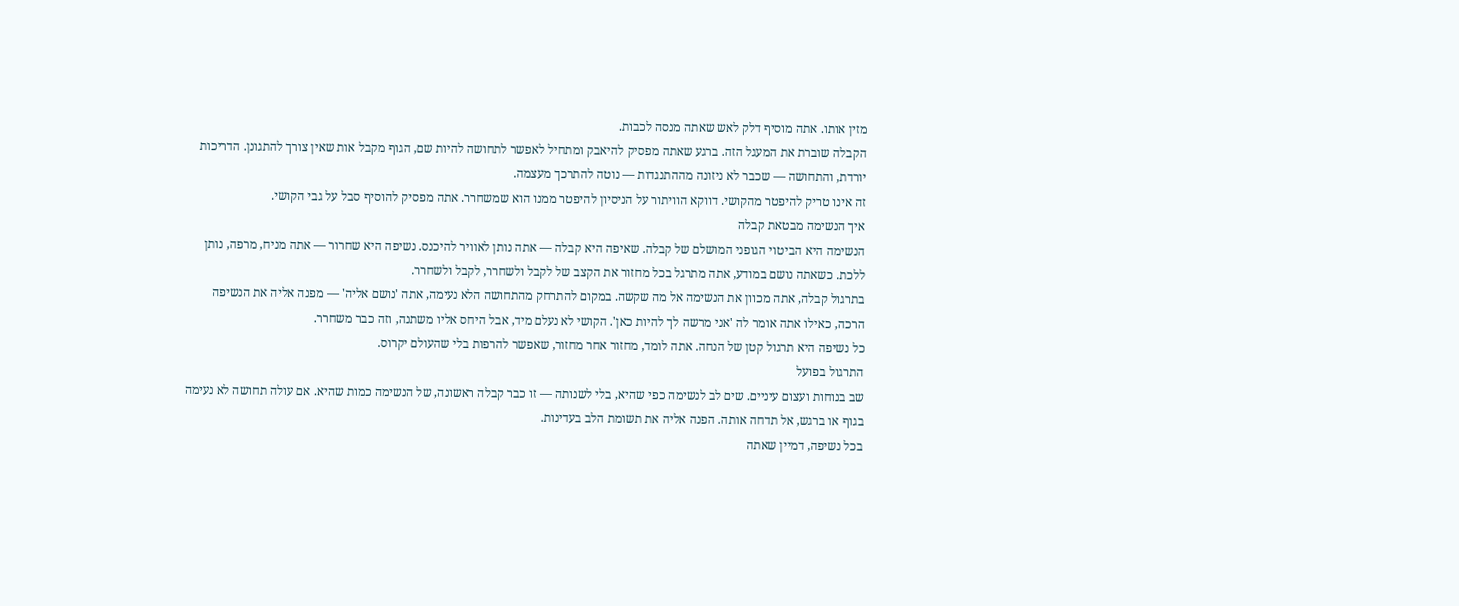מזין אותו. אתה מוסיף דלק לאש שאתה מנסה לכבות.
הקבלה שוברת את המעגל הזה. ברגע שאתה מפסיק להיאבק ומתחיל לאפשר לתחושה להיות שם, הגוף מקבל אות שאין צורך להתגונן. הדריכות יורדת, והתחושה — שכבר לא ניזונה מההתנגדות — נוטה להתרכך מעצמה.
זה אינו טריק להיפטר מהקושי. דווקא הוויתור על הניסיון להיפטר ממנו הוא שמשחרר. אתה מפסיק להוסיף סבל על גבי הקושי.
איך הנשימה מבטאת קבלה
הנשימה היא הביטוי הגופני המושלם של קבלה. שאיפה היא קבלה — אתה נותן לאוויר להיכנס. נשיפה היא שחרור — אתה מניח, מרפה, נותן ללכת. כשאתה נושם במודע, אתה מתרגל בכל מחזור את הקצב של לקבל ולשחרר, לקבל ולשחרר.
בתרגול קבלה, אתה מכוון את הנשימה אל מה שקשה. במקום להתרחק מהתחושה הלא נעימה, אתה 'נושם אליה' — מפנה אליה את הנשיפה הרכה, כאילו אתה אומר לה 'אני מרשה לך להיות כאן'. הקושי לא נעלם מיד, אבל היחס אליו משתנה, וזה כבר משחרר.
כל נשיפה היא תרגול קטן של הנחה. אתה לומד, מחזור אחר מחזור, שאפשר להרפות בלי שהעולם יקרוס.
התרגול בפועל
שב בנוחות ועצום עיניים. שים לב לנשימה כפי שהיא, בלי לשנותה — זו כבר קבלה ראשונה, של הנשימה כמות שהיא. אם עולה תחושה לא נעימה בגוף או ברגש, אל תדחה אותה. הפנה אליה את תשומת הלב בעדינות.
בכל נשיפה, דמיין שאתה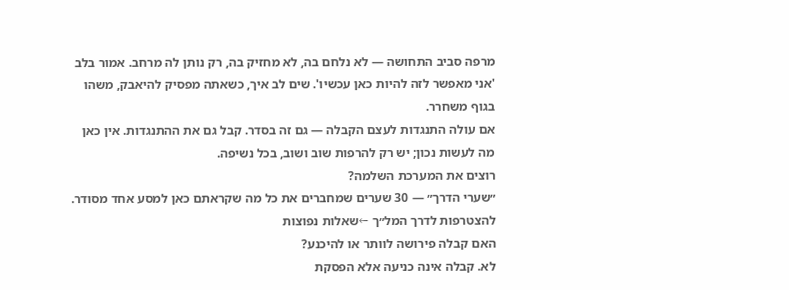מרפה סביב התחושה — לא נלחם בה, לא מחזיק בה, רק נותן לה מרחב. אמור בלב 'אני מאפשר לזה להיות כאן עכשיו'. שים לב איך, כשאתה מפסיק להיאבק, משהו בגוף משחרר.
אם עולה התנגדות לעצם הקבלה — גם זה בסדר. קבל גם את ההתנגדות. אין כאן מה לעשות נכון; יש רק להרפות שוב ושוב, בכל נשיפה.
רוצים את המערכת השלמה?
״שערי הדרך״ — 30 שערים שמחברים את כל מה שקראתם כאן למסע אחד מסודר.
להצטרפות לדרך המל״ך ←שאלות נפוצות
האם קבלה פירושה לוותר או להיכנע?
לא. קבלה אינה כניעה אלא הפסקת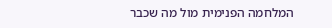המלחמה הפנימית מול מה שכבר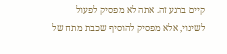קיים ברגע זה. אתה לא מפסיק לפעול לשינוי, אלא מפסיק להוסיף שכבת מתח של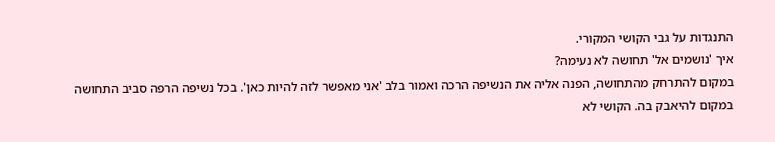התנגדות על גבי הקושי המקורי.
איך 'נושמים אל' תחושה לא נעימה?
במקום להתרחק מהתחושה, הפנה אליה את הנשיפה הרכה ואמור בלב 'אני מאפשר לזה להיות כאן'. בכל נשיפה הרפה סביב התחושה במקום להיאבק בה. הקושי לא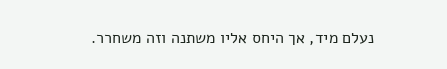נעלם מיד, אך היחס אליו משתנה וזה משחרר.